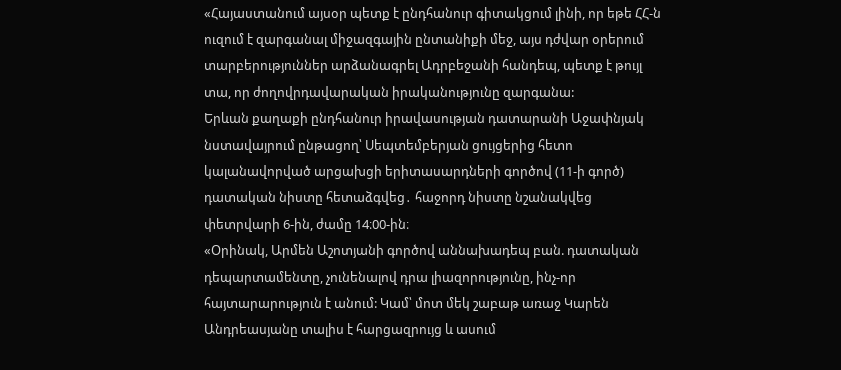«Հայաստանում այսօր պետք է ընդհանուր գիտակցում լինի, որ եթե ՀՀ-ն ուզում է զարգանալ միջազգային ընտանիքի մեջ, այս դժվար օրերում տարբերություններ արձանագրել Ադրբեջանի հանդեպ, պետք է թույլ տա, որ ժողովրդավարական իրականությունը զարգանա:
Երևան քաղաքի ընդհանուր իրավասության դատարանի Աջափնյակ նստավայրում ընթացող՝ Սեպտեմբերյան ցույցերից հետո կալանավորված արցախցի երիտասարդների գործով (11-ի գործ) դատական նիստը հետաձգվեց․ հաջորդ նիստը նշանակվեց փետրվարի 6-ին, ժամը 14։00-ին։
«Օրինակ, Արմեն Աշոտյանի գործով աննախադեպ բան. դատական դեպարտամենտը, չունենալով դրա լիազորությունը, ինչ-որ հայտարարություն է անում: Կամ՝ մոտ մեկ շաբաթ առաջ Կարեն Անդրեասյանը տալիս է հարցազրույց և ասում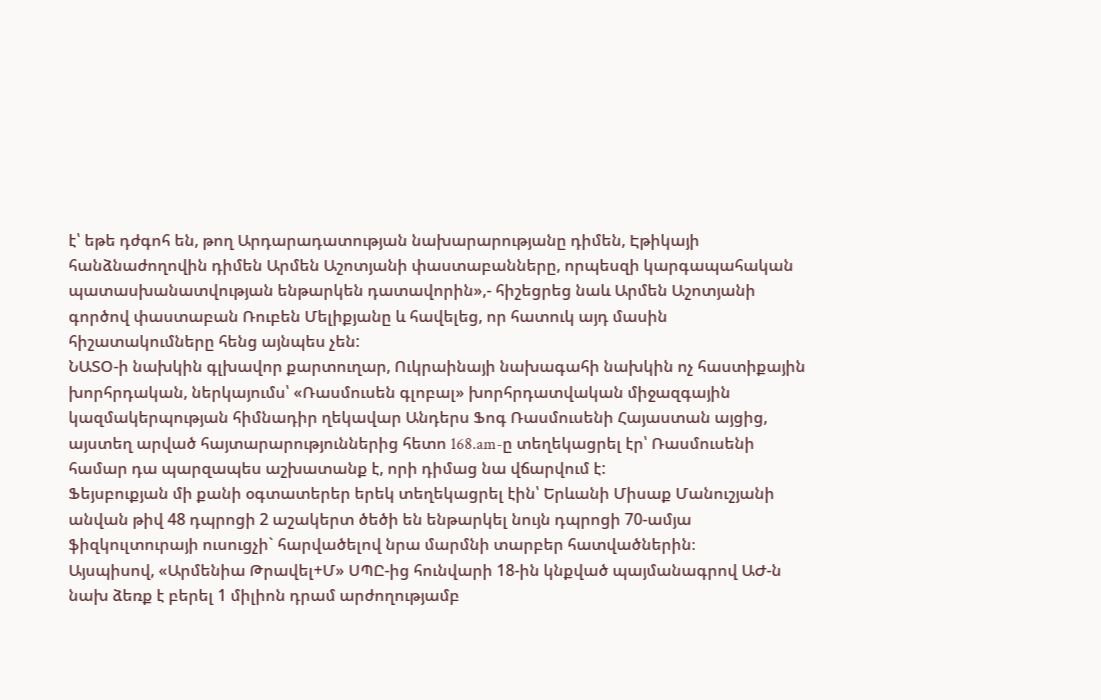է՝ եթե դժգոհ են, թող Արդարադատության նախարարությանը դիմեն, Էթիկայի հանձնաժողովին դիմեն Արմեն Աշոտյանի փաստաբանները, որպեսզի կարգապահական պատասխանատվության ենթարկեն դատավորին»,- հիշեցրեց նաև Արմեն Աշոտյանի գործով փաստաբան Ռուբեն Մելիքյանը և հավելեց, որ հատուկ այդ մասին հիշատակումները հենց այնպես չեն:
ՆԱՏՕ-ի նախկին գլխավոր քարտուղար, Ուկրաինայի նախագահի նախկին ոչ հաստիքային խորհրդական, ներկայումս՝ «Ռասմուսեն գլոբալ» խորհրդատվական միջազգային կազմակերպության հիմնադիր ղեկավար Անդերս Ֆոգ Ռասմուսենի Հայաստան այցից, այստեղ արված հայտարարություններից հետո 168.am-ը տեղեկացրել էր՝ Ռասմուսենի համար դա պարզապես աշխատանք է, որի դիմաց նա վճարվում է:
Ֆեյսբուքյան մի քանի օգտատերեր երեկ տեղեկացրել էին՝ Երևանի Միսաք Մանուշյանի անվան թիվ 48 դպրոցի 2 աշակերտ ծեծի են ենթարկել նույն դպրոցի 70-ամյա ֆիզկուլտուրայի ուսուցչի` հարվածելով նրա մարմնի տարբեր հատվածներին։
Այսպիսով, «Արմենիա Թրավել+Մ» ՍՊԸ-ից հունվարի 18-ին կնքված պայմանագրով ԱԺ-ն նախ ձեռք է բերել 1 միլիոն դրամ արժողությամբ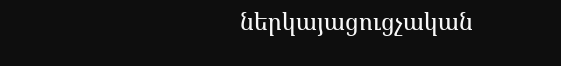ներկայացուցչական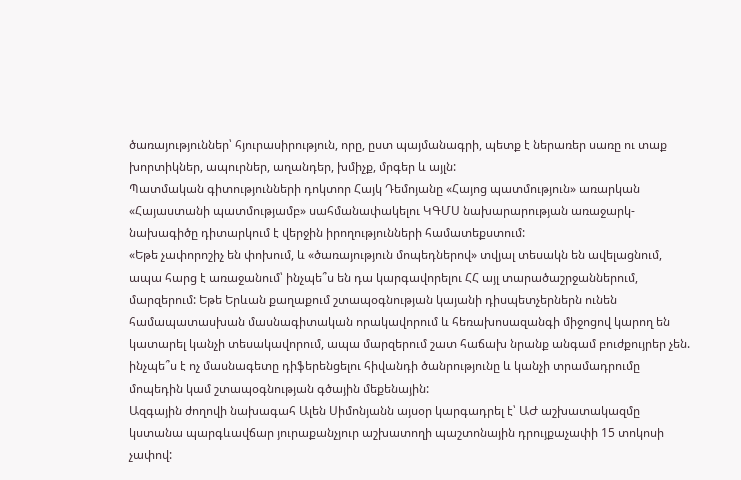ծառայություններ՝ հյուրասիրություն, որը, ըստ պայմանագրի, պետք է ներառեր սառը ու տաք խորտիկներ, ապուրներ, աղանդեր, խմիչք, մրգեր և այլն:
Պատմական գիտությունների դոկտոր Հայկ Դեմոյանը «Հայոց պատմություն» առարկան «Հայաստանի պատմությամբ» սահմանափակելու ԿԳՄՍ նախարարության առաջարկ-նախագիծը դիտարկում է վերջին իրողությունների համատեքստում:
«Եթե չափորոշիչ են փոխում, և «ծառայություն մոպեդներով» տվյալ տեսակն են ավելացնում, ապա հարց է առաջանում՝ ինչպե՞ս են դա կարգավորելու ՀՀ այլ տարածաշրջաններում, մարզերում: Եթե Երևան քաղաքում շտապօգնության կայանի դիսպետչերներն ունեն համապատասխան մասնագիտական որակավորում և հեռախոսազանգի միջոցով կարող են կատարել կանչի տեսակավորում, ապա մարզերում շատ հաճախ նրանք անգամ բուժքույրեր չեն. ինչպե՞ս է ոչ մասնագետը դիֆերենցելու հիվանդի ծանրությունը և կանչի տրամադրումը մոպեդին կամ շտապօգնության գծային մեքենային:
Ազգային ժողովի նախագահ Ալեն Սիմոնյանն այսօր կարգադրել է՝ ԱԺ աշխատակազմը կստանա պարգևավճար յուրաքանչյուր աշխատողի պաշտոնային դրույքաչափի 15 տոկոսի չափով: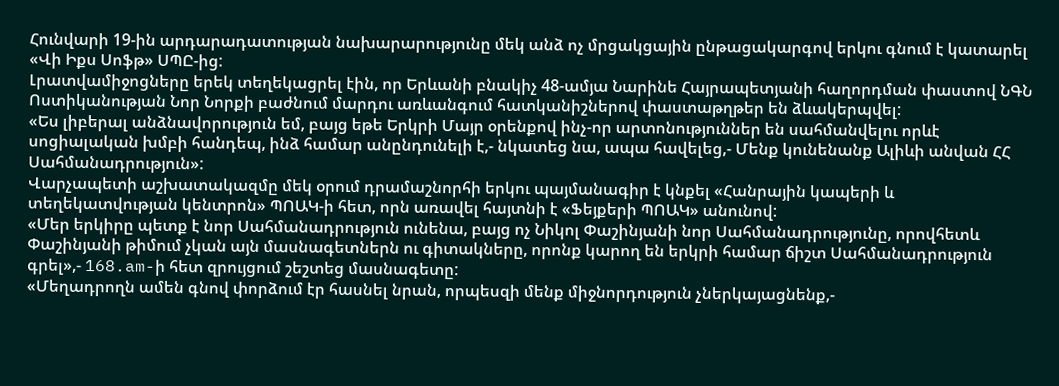Հունվարի 19-ին արդարադատության նախարարությունը մեկ անձ ոչ մրցակցային ընթացակարգով երկու գնում է կատարել «Վի Իքս Սոֆթ» ՍՊԸ-ից:
Լրատվամիջոցները երեկ տեղեկացրել էին, որ Երևանի բնակիչ 48-ամյա Նարինե Հայրապետյանի հաղորդման փաստով ՆԳՆ Ոստիկանության Նոր Նորքի բաժնում մարդու առևանգում հատկանիշներով փաստաթղթեր են ձևակերպվել:
«Ես լիբերալ անձնավորություն եմ, բայց եթե Երկրի Մայր օրենքով ինչ-որ արտոնություններ են սահմանվելու որևէ սոցիալական խմբի հանդեպ, ինձ համար անընդունելի է,- նկատեց նա, ապա հավելեց,- Մենք կունենանք Ալիևի անվան ՀՀ Սահմանադրություն»:
Վարչապետի աշխատակազմը մեկ օրում դրամաշնորհի երկու պայմանագիր է կնքել «Հանրային կապերի և տեղեկատվության կենտրոն» ՊՈԱԿ-ի հետ, որն առավել հայտնի է «Ֆեյքերի ՊՈԱԿ» անունով:
«Մեր երկիրը պետք է նոր Սահմանադրություն ունենա, բայց ոչ Նիկոլ Փաշինյանի նոր Սահմանադրությունը, որովհետև Փաշինյանի թիմում չկան այն մասնագետներն ու գիտակները, որոնք կարող են երկրի համար ճիշտ Սահմանադրություն գրել»,- 168.am-ի հետ զրույցում շեշտեց մասնագետը:
«Մեղադրողն ամեն գնով փորձում էր հասնել նրան, որպեսզի մենք միջնորդություն չներկայացնենք,-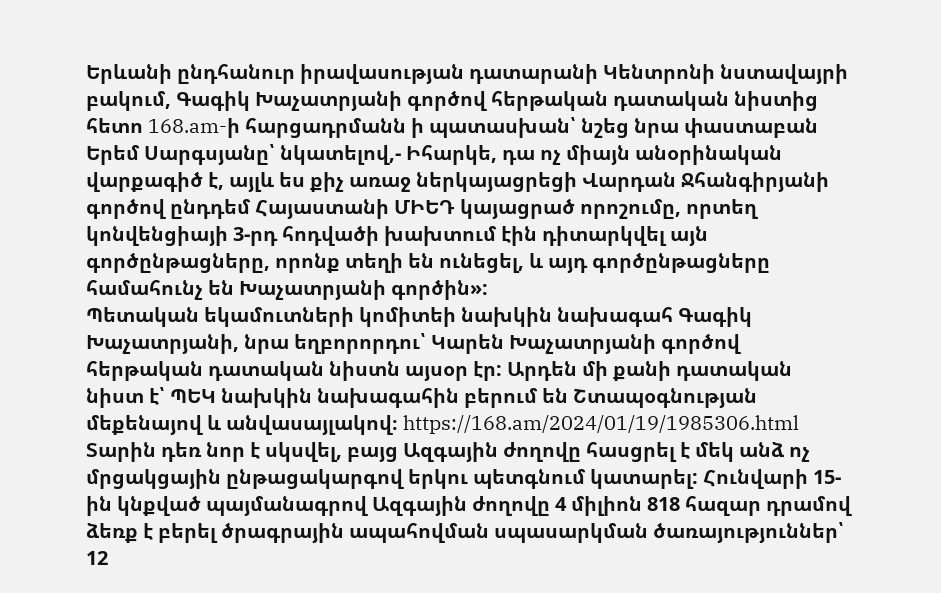Երևանի ընդհանուր իրավասության դատարանի Կենտրոնի նստավայրի բակում, Գագիկ Խաչատրյանի գործով հերթական դատական նիստից հետո 168.am-ի հարցադրմանն ի պատասխան՝ նշեց նրա փաստաբան Երեմ Սարգսյանը՝ նկատելով,- Իհարկե, դա ոչ միայն անօրինական վարքագիծ է, այլև ես քիչ առաջ ներկայացրեցի Վարդան Ջհանգիրյանի գործով ընդդեմ Հայաստանի ՄԻԵԴ կայացրած որոշումը, որտեղ կոնվենցիայի 3-րդ հոդվածի խախտում էին դիտարկվել այն գործընթացները, որոնք տեղի են ունեցել, և այդ գործընթացները համահունչ են Խաչատրյանի գործին»:
Պետական եկամուտների կոմիտեի նախկին նախագահ Գագիկ Խաչատրյանի, նրա եղբորորդու՝ Կարեն Խաչատրյանի գործով հերթական դատական նիստն այսօր էր: Արդեն մի քանի դատական նիստ է՝ ՊԵԿ նախկին նախագահին բերում են Շտապօգնության մեքենայով և անվասայլակով։ https://168.am/2024/01/19/1985306.html
Տարին դեռ նոր է սկսվել, բայց Ազգային ժողովը հասցրել է մեկ անձ ոչ մրցակցային ընթացակարգով երկու պետգնում կատարել: Հունվարի 15-ին կնքված պայմանագրով Ազգային ժողովը 4 միլիոն 818 հազար դրամով ձեռք է բերել ծրագրային ապահովման սպասարկման ծառայություններ՝ 12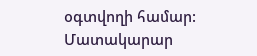օգտվողի համար: Մատակարար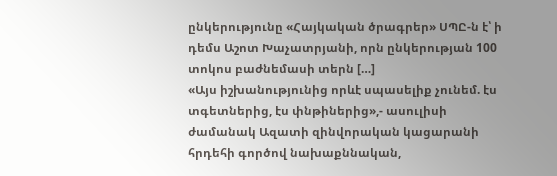ընկերությունը «Հայկական ծրագրեր» ՍՊԸ-ն է՝ ի դեմս Աշոտ Խաչատրյանի, որն ընկերության 100 տոկոս բաժնեմասի տերն […]
«Այս իշխանությունից որևէ սպասելիք չունեմ. էս տգետներից, էս փնթիներից»,- ասուլիսի ժամանակ Ազատի զինվորական կացարանի հրդեհի գործով նախաքննական,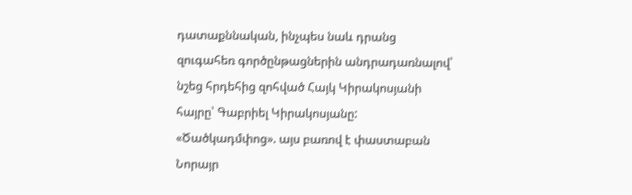դատաքննական, ինչպես նաև դրանց զուգահեռ գործընթացներին անդրադառնալով՝ նշեց հրդեհից զոհված Հայկ Կիրակոսյանի հայրը՝ Գաբրիել Կիրակոսյանը:
«Ծածկադմփոց». այս բառով է փաստաբան Նորայր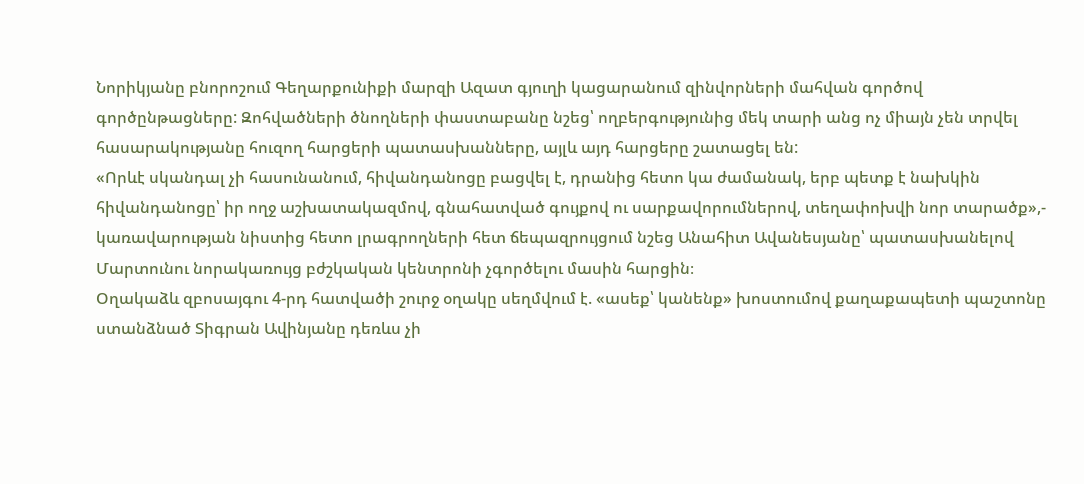Նորիկյանը բնորոշում Գեղարքունիքի մարզի Ազատ գյուղի կացարանում զինվորների մահվան գործով գործընթացները: Զոհվածների ծնողների փաստաբանը նշեց՝ ողբերգությունից մեկ տարի անց ոչ միայն չեն տրվել հասարակությանը հուզող հարցերի պատասխանները, այլև այդ հարցերը շատացել են:
«Որևէ սկանդալ չի հասունանում, հիվանդանոցը բացվել է, դրանից հետո կա ժամանակ, երբ պետք է նախկին հիվանդանոցը՝ իր ողջ աշխատակազմով, գնահատված գույքով ու սարքավորումներով, տեղափոխվի նոր տարածք»,- կառավարության նիստից հետո լրագրողների հետ ճեպազրույցում նշեց Անահիտ Ավանեսյանը՝ պատասխանելով Մարտունու նորակառույց բժշկական կենտրոնի չգործելու մասին հարցին։
Օղակաձև զբոսայգու 4-րդ հատվածի շուրջ օղակը սեղմվում է. «ասեք՝ կանենք» խոստումով քաղաքապետի պաշտոնը ստանձնած Տիգրան Ավինյանը դեռևս չի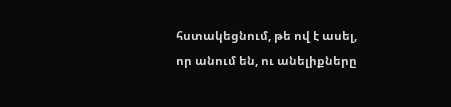հստակեցնում, թե ով է ասել, որ անում են, ու անելիքները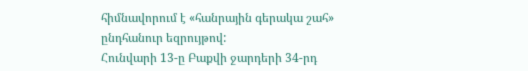հիմնավորում է «հանրային գերակա շահ» ընդհանուր եզրույթով:
Հունվարի 13-ը Բաքվի ջարդերի 34-րդ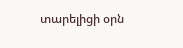տարելիցի օրն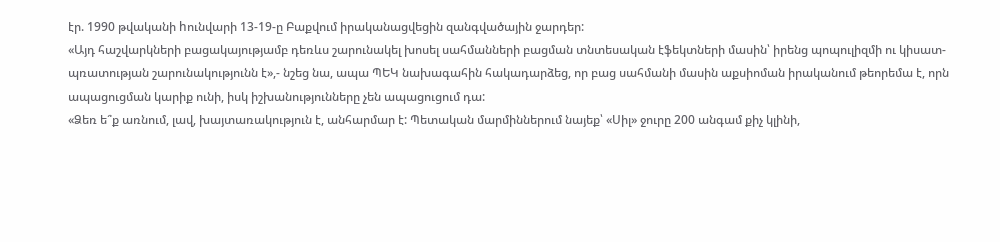էր. 1990 թվականի hունվարի 13-19-ը Բաքվում իրականացվեցին զանգվածային ջարդեր:
«Այդ հաշվարկների բացակայությամբ դեռևս շարունակել խոսել սահմանների բացման տնտեսական էֆեկտների մասին՝ իրենց պոպուլիզմի ու կիսատ-պռատության շարունակությունն է»,- նշեց նա, ապա ՊԵԿ նախագահին հակադարձեց, որ բաց սահմանի մասին աքսիոման իրականում թեորեմա է, որն ապացուցման կարիք ունի, իսկ իշխանությունները չեն ապացուցում դա:
«Ձեռ ե՞ք առնում, լավ, խայտառակություն է, անհարմար է: Պետական մարմիններում նայեք՝ «Սիլ» ջուրը 200 անգամ քիչ կլինի,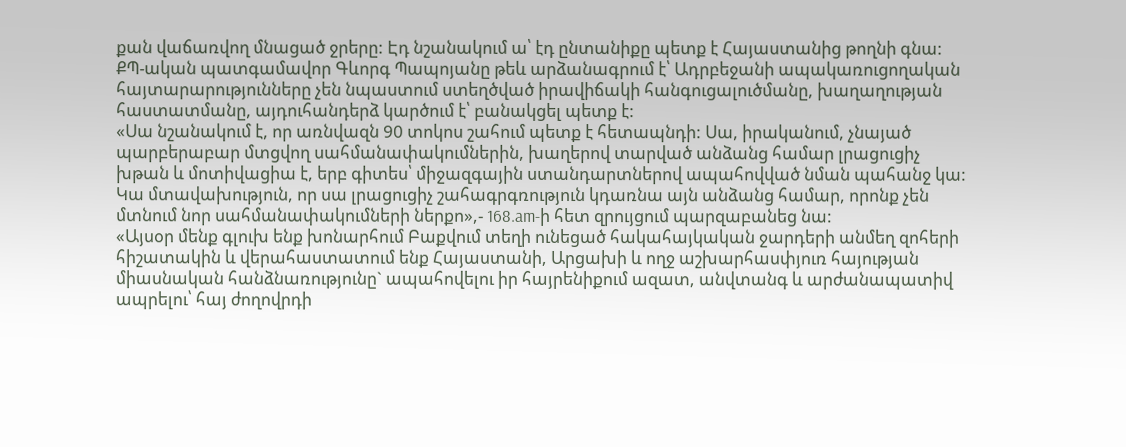քան վաճառվող մնացած ջրերը: Էդ նշանակում ա՝ էդ ընտանիքը պետք է Հայաստանից թողնի գնա:
ՔՊ-ական պատգամավոր Գևորգ Պապոյանը թեև արձանագրում է՝ Ադրբեջանի ապակառուցողական հայտարարությունները չեն նպաստում ստեղծված իրավիճակի հանգուցալուծմանը, խաղաղության հաստատմանը, այդուհանդերձ կարծում է՝ բանակցել պետք է:
«Սա նշանակում է, որ առնվազն 90 տոկոս շահում պետք է հետապնդի: Սա, իրականում, չնայած պարբերաբար մտցվող սահմանափակումներին, խաղերով տարված անձանց համար լրացուցիչ խթան և մոտիվացիա է, երբ գիտես՝ միջազգային ստանդարտներով ապահովված նման պահանջ կա: Կա մտավախություն, որ սա լրացուցիչ շահագրգռություն կդառնա այն անձանց համար, որոնք չեն մտնում նոր սահմանափակումների ներքո»,- 168.am-ի հետ զրույցում պարզաբանեց նա:
«Այսօր մենք գլուխ ենք խոնարհում Բաքվում տեղի ունեցած հակահայկական ջարդերի անմեղ զոհերի հիշատակին և վերահաստատում ենք Հայաստանի, Արցախի և ողջ աշխարհասփյուռ հայության միասնական հանձնառությունը` ապահովելու իր հայրենիքում ազատ, անվտանգ և արժանապատիվ ապրելու՝ հայ ժողովրդի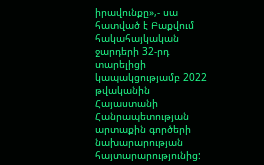իրավունքը»,- սա հատված է Բաքվում հակահայկական ջարդերի 32-րդ տարելիցի կապակցությամբ 2022 թվականին Հայաստանի Հանրապետության արտաքին գործերի նախարարության հայտարարությունից: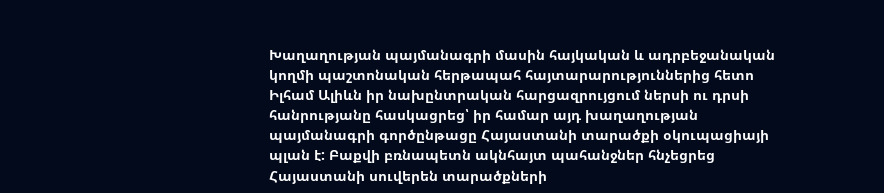Խաղաղության պայմանագրի մասին հայկական և ադրբեջանական կողմի պաշտոնական հերթապահ հայտարարություններից հետո Իլհամ Ալիևն իր նախընտրական հարցազրույցում ներսի ու դրսի հանրությանը հասկացրեց՝ իր համար այդ խաղաղության պայմանագրի գործընթացը Հայաստանի տարածքի օկուպացիայի պլան է: Բաքվի բռնապետն ակնհայտ պահանջներ հնչեցրեց Հայաստանի սուվերեն տարածքների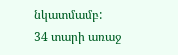նկատմամբ:
34 տարի առաջ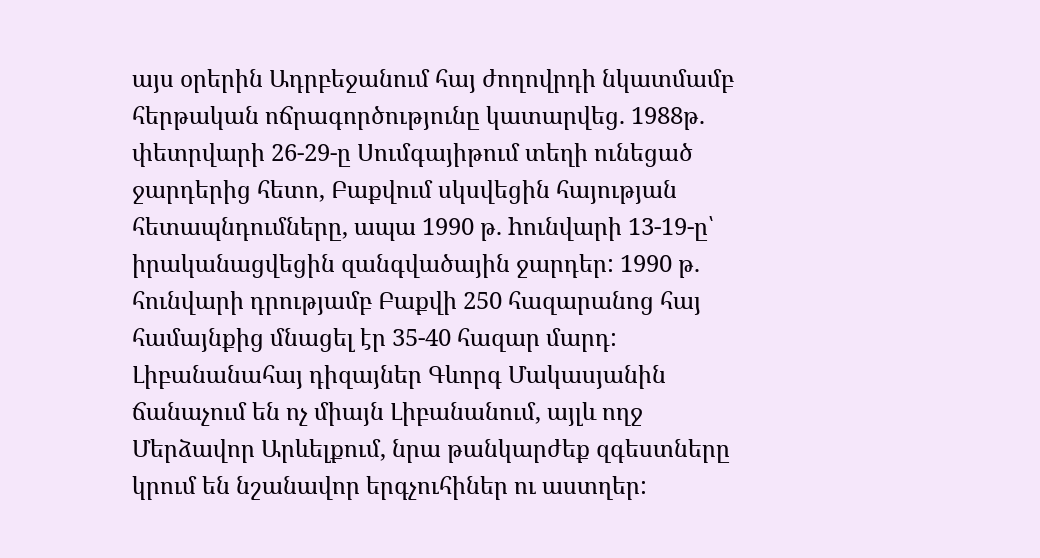այս օրերին Ադրբեջանում հայ ժողովրդի նկատմամբ հերթական ոճրագործությունը կատարվեց. 1988թ. փետրվարի 26-29-ը Սումգայիթում տեղի ունեցած ջարդերից հետո, Բաքվում սկսվեցին հայության հետապնդումները, ապա 1990 թ. hունվարի 13-19-ը՝ իրականացվեցին զանգվածային ջարդեր: 1990 թ. հունվարի դրությամբ Բաքվի 250 հազարանոց հայ համայնքից մնացել էր 35-40 հազար մարդ:
Լիբանանահայ դիզայներ Գևորգ Մակասյանին ճանաչում են ոչ միայն Լիբանանում, այլև ողջ Մերձավոր Արևելքում, նրա թանկարժեք զգեստները կրում են նշանավոր երգչուհիներ ու աստղեր: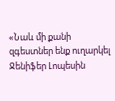«Նաև մի քանի զգեստներ ենք ուղարկել Ջենիֆեր Լոպեսին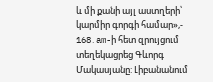և մի քանի այլ աստղերի՝ կարմիր գորգի համար»,- 168․am-ի հետ զրույցում տեղեկացրեց Գևորգ Մակասյանը: Լիբանանում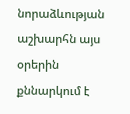նորաձևության աշխարհն այս օրերին քննարկում է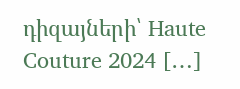դիզայների՝ Haute Couture 2024 […]